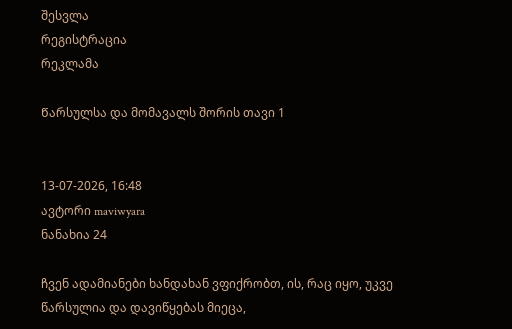შესვლა
რეგისტრაცია
რეკლამა

Წარსულსა და მომავალს შორის თავი 1


13-07-2026, 16:48
ავტორი maviwyara
ნანახია 24

ჩვენ ადამიანები ხანდახან ვფიქრობთ, ის, რაც იყო, უკვე წარსულია და დავიწყებას მიეცა,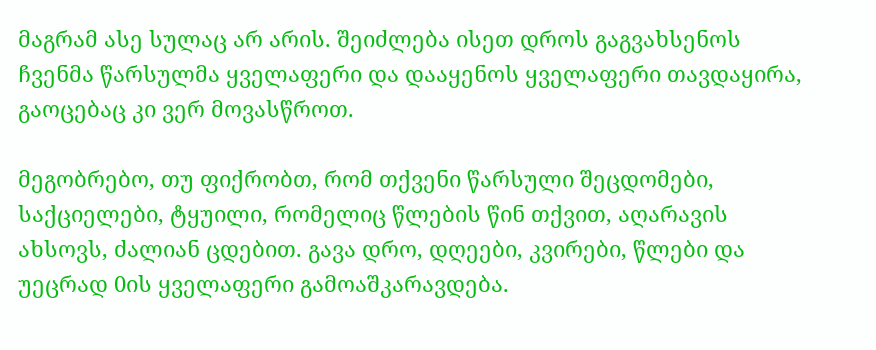მაგრამ ასე სულაც არ არის. შეიძლება ისეთ დროს გაგვახსენოს ჩვენმა წარსულმა ყველაფერი და დააყენოს ყველაფერი თავდაყირა, გაოცებაც კი ვერ მოვასწროთ.

მეგობრებო, თუ ფიქრობთ, რომ თქვენი წარსული შეცდომები, საქციელები, ტყუილი, რომელიც წლების წინ თქვით, აღარავის ახსოვს, ძალიან ცდებით. გავა დრო, დღეები, კვირები, წლები და უეცრად 0ის ყველაფერი გამოაშკარავდება.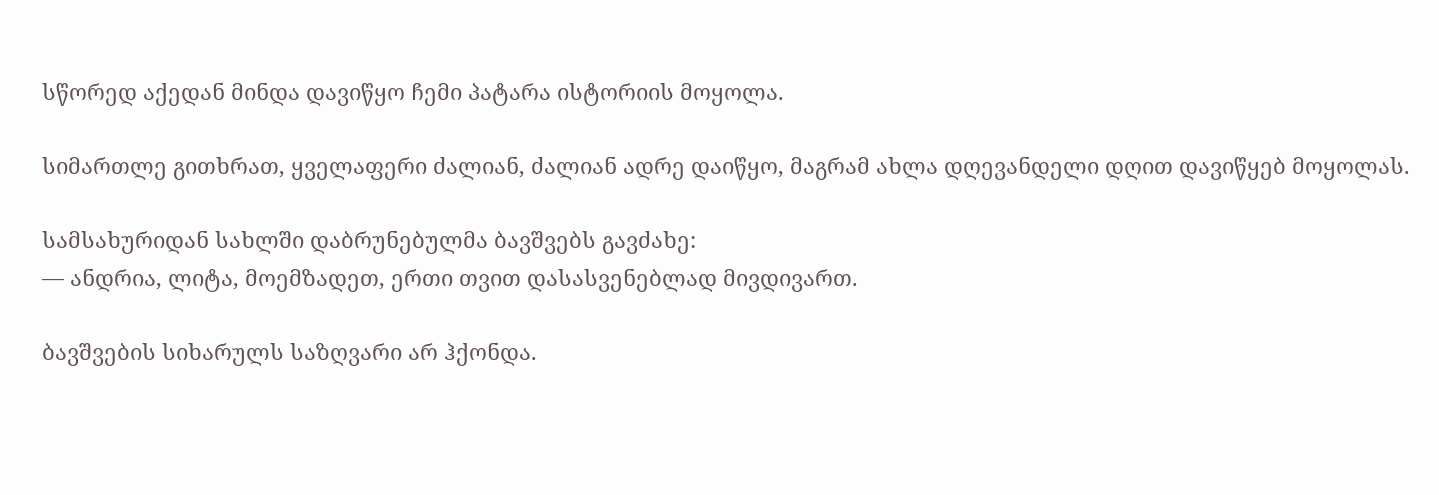სწორედ აქედან მინდა დავიწყო ჩემი პატარა ისტორიის მოყოლა.

სიმართლე გითხრათ, ყველაფერი ძალიან, ძალიან ადრე დაიწყო, მაგრამ ახლა დღევანდელი დღით დავიწყებ მოყოლას.

სამსახურიდან სახლში დაბრუნებულმა ბავშვებს გავძახე:
— ანდრია, ლიტა, მოემზადეთ, ერთი თვით დასასვენებლად მივდივართ.

ბავშვების სიხარულს საზღვარი არ ჰქონდა.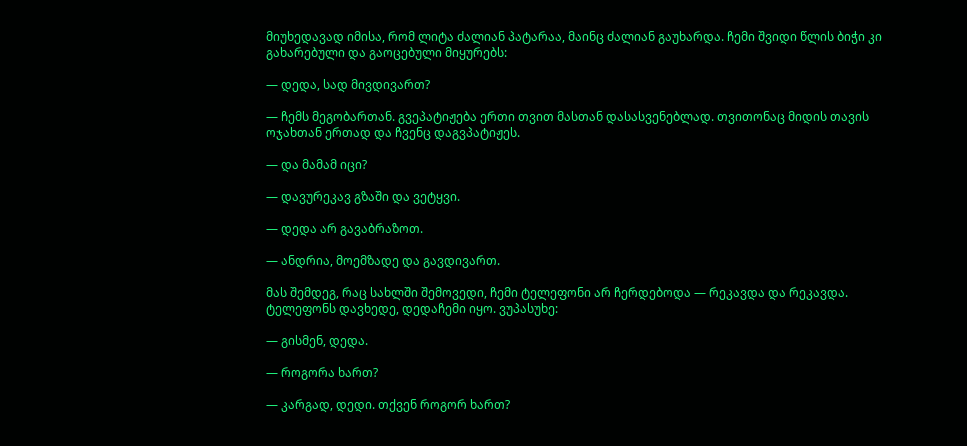მიუხედავად იმისა, რომ ლიტა ძალიან პატარაა, მაინც ძალიან გაუხარდა. ჩემი შვიდი წლის ბიჭი კი გახარებული და გაოცებული მიყურებს:

— დედა, სად მივდივართ?

— ჩემს მეგობართან. გვეპატიჟება ერთი თვით მასთან დასასვენებლად. თვითონაც მიდის თავის ოჯახთან ერთად და ჩვენც დაგვპატიჟეს.

— და მამამ იცი?

— დავურეკავ გზაში და ვეტყვი.

— დედა არ გავაბრაზოთ.

— ანდრია, მოემზადე და გავდივართ.

მას შემდეგ, რაც სახლში შემოვედი, ჩემი ტელეფონი არ ჩერდებოდა — რეკავდა და რეკავდა. ტელეფონს დავხედე, დედაჩემი იყო. ვუპასუხე:

— გისმენ, დედა.

— როგორა ხართ?

— კარგად, დედი. თქვენ როგორ ხართ?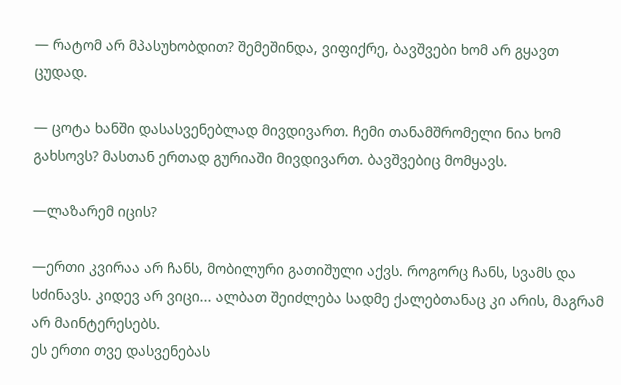— რატომ არ მპასუხობდით? შემეშინდა, ვიფიქრე, ბავშვები ხომ არ გყავთ ცუდად.

— ცოტა ხანში დასასვენებლად მივდივართ. ჩემი თანამშრომელი ნია ხომ გახსოვს? მასთან ერთად გურიაში მივდივართ. ბავშვებიც მომყავს.

—ლაზარემ იცის?

—ერთი კვირაა არ ჩანს, მობილური გათიშული აქვს. როგორც ჩანს, სვამს და სძინავს. კიდევ არ ვიცი... ალბათ შეიძლება სადმე ქალებთანაც კი არის, მაგრამ არ მაინტერესებს.
ეს ერთი თვე დასვენებას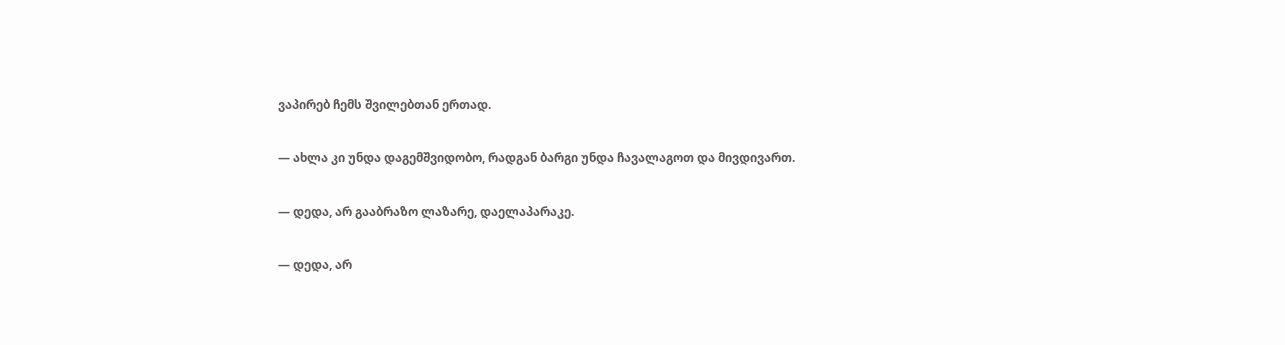ვაპირებ ჩემს შვილებთან ერთად.

— ახლა კი უნდა დაგემშვიდობო, რადგან ბარგი უნდა ჩავალაგოთ და მივდივართ.

— დედა, არ გააბრაზო ლაზარე, დაელაპარაკე.

— დედა, არ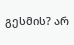გესმის? არ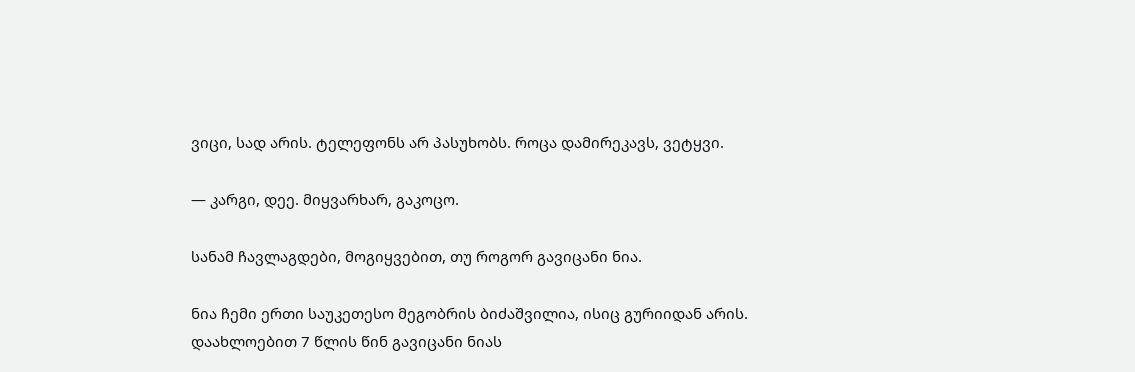ვიცი, სად არის. ტელეფონს არ პასუხობს. როცა დამირეკავს, ვეტყვი.

— კარგი, დეე. მიყვარხარ, გაკოცო.

სანამ ჩავლაგდები, მოგიყვებით, თუ როგორ გავიცანი ნია.

ნია ჩემი ერთი საუკეთესო მეგობრის ბიძაშვილია, ისიც გურიიდან არის. დაახლოებით 7 წლის წინ გავიცანი ნიას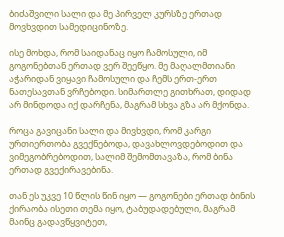ბიძაშვილი სალი და მე პირველ კურსზე ერთად მოვხვდით სამედიცინოზე.

ისე მოხდა, რომ საიდანაც იყო ჩამოსული, იმ გოგონებთან ერთად ვერ შეეწყო. მე მაღალმთიანი აჭარიდან ვიყავი ჩამოსული და ჩემს ერთ-ერთ ნათესავთან ვრჩებოდი. სიმართლე გითხრათ, დიდად არ მინდოდა იქ დარჩენა, მაგრამ სხვა გზა არ მქონდა.

როცა გავიცანი სალი და მივხვდი, რომ კარგი ურთიერთობა გვექნებოდა, დავახლოვდებოდით და ვიმეგობრებოდით, სალიმ შემომთავაზა, რომ ბინა ერთად გვექირავებინა.

თან ეს უკვე 10 წლის წინ იყო — გოგონები ერთად ბინის ქირაობა ისეთი თემა იყო, ტაბუდადებული, მაგრამ მაინც გადავწყვიტეთ,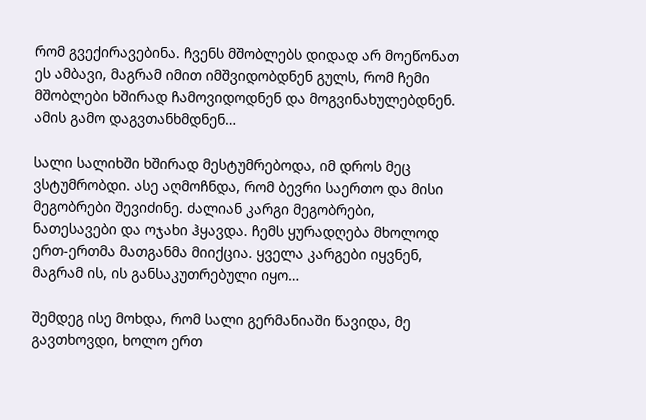რომ გვექირავებინა. ჩვენს მშობლებს დიდად არ მოეწონათ ეს ამბავი, მაგრამ იმით იმშვიდობდნენ გულს, რომ ჩემი მშობლები ხშირად ჩამოვიდოდნენ და მოგვინახულებდნენ. ამის გამო დაგვთანხმდნენ…

სალი სალიხში ხშირად მესტუმრებოდა, იმ დროს მეც ვსტუმრობდი. ასე აღმოჩნდა, რომ ბევრი საერთო და მისი მეგობრები შევიძინე. ძალიან კარგი მეგობრები, ნათესავები და ოჯახი ჰყავდა. ჩემს ყურადღება მხოლოდ ერთ-ერთმა მათგანმა მიიქცია. ყველა კარგები იყვნენ, მაგრამ ის, ის განსაკუთრებული იყო…

შემდეგ ისე მოხდა, რომ სალი გერმანიაში წავიდა, მე გავთხოვდი, ხოლო ერთ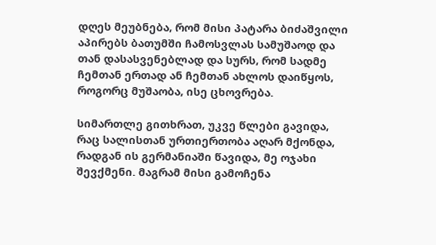დღეს მეუბნება, რომ მისი პატარა ბიძაშვილი აპირებს ბათუმში ჩამოსვლას სამუშაოდ და თან დასასვენებლად და სურს, რომ სადმე ჩემთან ერთად ან ჩემთან ახლოს დაიწყოს, როგორც მუშაობა, ისე ცხოვრება.

სიმართლე გითხრათ, უკვე წლები გავიდა, რაც სალისთან ურთიერთობა აღარ მქონდა, რადგან ის გერმანიაში წავიდა, მე ოჯახი შევქმენი. მაგრამ მისი გამოჩენა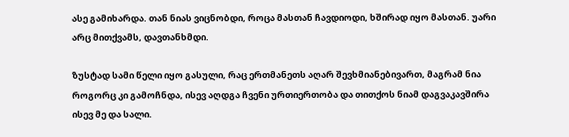ასე გამიხარდა. თან ნიას ვიცნობდი, როცა მასთან ჩავდიოდი, ხშირად იყო მასთან. უარი არც მითქვამს, დავთანხმდი.

ზუსტად სამი წელი იყო გასული, რაც ერთმანეთს აღარ შევხმიანებივართ, მაგრამ ნია როგორც კი გამოჩნდა, ისევ აღდგა ჩვენი ურთიერთობა და თითქოს ნიამ დაგვაკავშირა ისევ მე და სალი.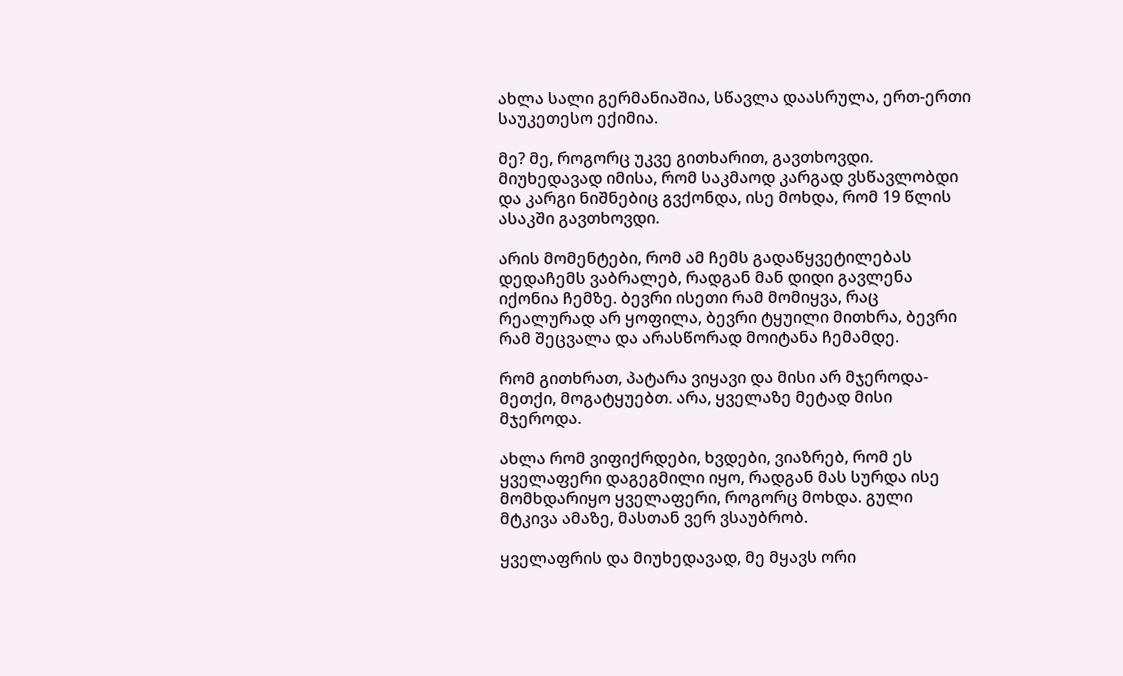ახლა სალი გერმანიაშია, სწავლა დაასრულა, ერთ-ერთი საუკეთესო ექიმია.

მე? მე, როგორც უკვე გითხარით, გავთხოვდი. მიუხედავად იმისა, რომ საკმაოდ კარგად ვსწავლობდი და კარგი ნიშნებიც გვქონდა, ისე მოხდა, რომ 19 წლის ასაკში გავთხოვდი.

არის მომენტები, რომ ამ ჩემს გადაწყვეტილებას დედაჩემს ვაბრალებ, რადგან მან დიდი გავლენა იქონია ჩემზე. ბევრი ისეთი რამ მომიყვა, რაც რეალურად არ ყოფილა, ბევრი ტყუილი მითხრა, ბევრი რამ შეცვალა და არასწორად მოიტანა ჩემამდე.

რომ გითხრათ, პატარა ვიყავი და მისი არ მჯეროდა-მეთქი, მოგატყუებთ. არა, ყველაზე მეტად მისი მჯეროდა.

ახლა რომ ვიფიქრდები, ხვდები, ვიაზრებ, რომ ეს ყველაფერი დაგეგმილი იყო, რადგან მას სურდა ისე მომხდარიყო ყველაფერი, როგორც მოხდა. გული მტკივა ამაზე, მასთან ვერ ვსაუბრობ.

ყველაფრის და მიუხედავად, მე მყავს ორი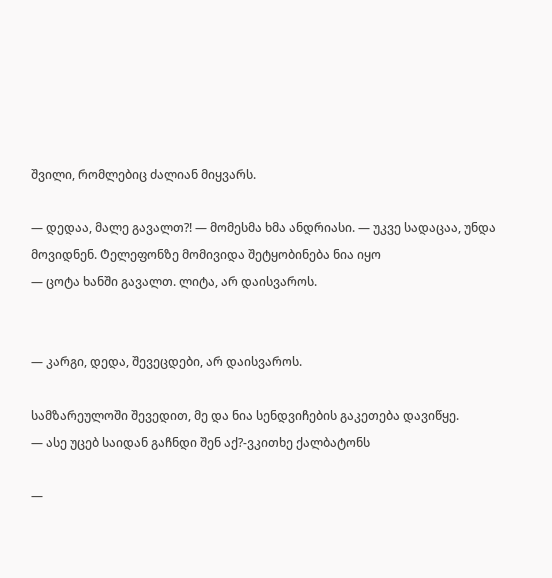შვილი, რომლებიც ძალიან მიყვარს.

— დედაა, მალე გავალთ?! — მომესმა ხმა ანდრიასი. — უკვე სადაცაა, უნდა მოვიდნენ. Ტელეფონზე მომივიდა შეტყობინება ნია იყო
— ცოტა ხანში გავალთ. ლიტა, არ დაისვაროს.


— კარგი, დედა, შევეცდები, არ დაისვაროს.

სამზარეულოში შევედით, მე და ნია სენდვიჩების გაკეთება დავიწყე.
— ასე უცებ საიდან გაჩნდი შენ აქ?-ვკითხე ქალბატონს

—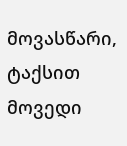მოვასწარი, ტაქსით მოვედი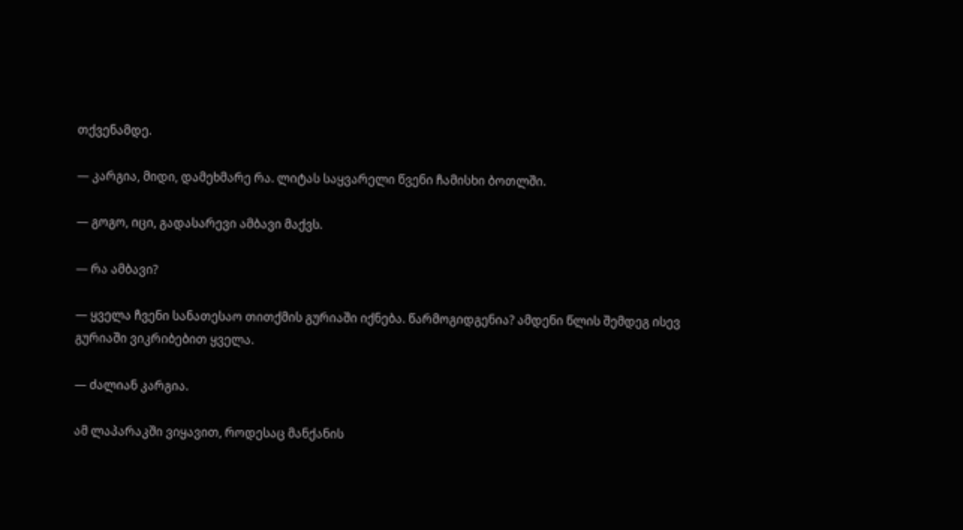თქვენამდე.

— კარგია, მიდი, დამეხმარე რა. ლიტას საყვარელი წვენი ჩამისხი ბოთლში.

— გოგო, იცი, გადასარევი ამბავი მაქვს.

— რა ამბავი?

— ყველა ჩვენი სანათესაო თითქმის გურიაში იქნება. წარმოგიდგენია? ამდენი წლის შემდეგ ისევ გურიაში ვიკრიბებით ყველა.

— ძალიან კარგია.

ამ ლაპარაკში ვიყავით, როდესაც მანქანის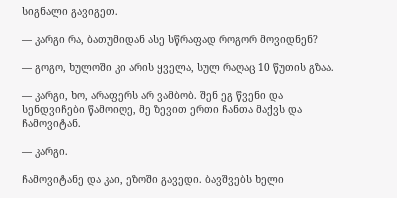სიგნალი გავიგეთ.

— კარგი რა, ბათუმიდან ასე სწრაფად როგორ მოვიდნენ?

— გოგო, ხულოში კი არის ყველა, სულ რაღაც 10 წუთის გზაა.

— კარგი, ხო, არაფერს არ ვამბობ. შენ ეგ წვენი და სენდვიჩები წამოიღე, მე ზევით ერთი ჩანთა მაქვს და ჩამოვიტან.

— კარგი.

ჩამოვიტანე და კაი, ეზოში გავედი. ბავშვებს ხელი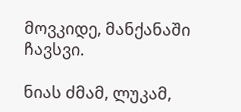მოვკიდე, მანქანაში ჩავსვი.

ნიას ძმამ, ლუკამ,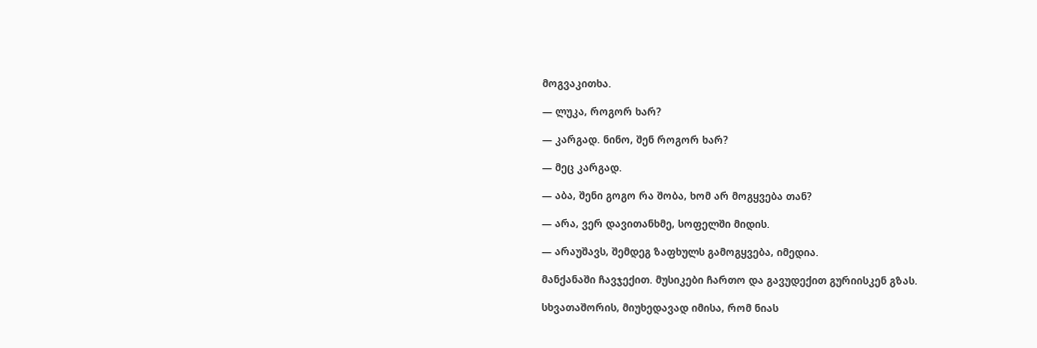მოგვაკითხა.

— ლუკა, როგორ ხარ?

— კარგად. ნინო, შენ როგორ ხარ?

— მეც კარგად.

— აბა, შენი გოგო რა შობა, ხომ არ მოგყვება თან?

— არა, ვერ დავითანხმე, სოფელში მიდის.

— არაუშავს, შემდეგ ზაფხულს გამოგყვება, იმედია.

მანქანაში ჩავჯექით. მუსიკები ჩართო და გავუდექით გურიისკენ გზას.

სხვათაშორის, მიუხედავად იმისა, რომ ნიას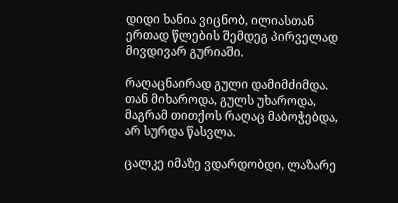დიდი ხანია ვიცნობ, ილიასთან ერთად წლების შემდეგ პირველად მივდივარ გურიაში.

რაღაცნაირად გული დამიმძიმდა. თან მიხაროდა, გულს უხაროდა, მაგრამ თითქოს რაღაც მაბოჭებდა, არ სურდა წასვლა.

ცალკე იმაზე ვდარდობდი, ლაზარე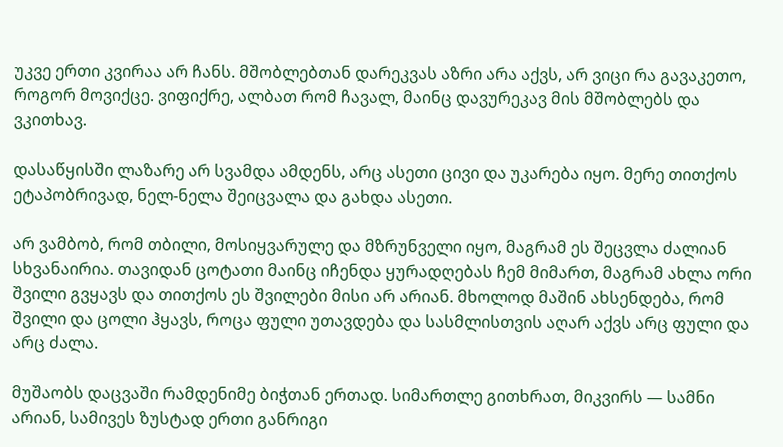უკვე ერთი კვირაა არ ჩანს. მშობლებთან დარეკვას აზრი არა აქვს, არ ვიცი რა გავაკეთო, როგორ მოვიქცე. ვიფიქრე, ალბათ რომ ჩავალ, მაინც დავურეკავ მის მშობლებს და ვკითხავ.

დასაწყისში ლაზარე არ სვამდა ამდენს, არც ასეთი ცივი და უკარება იყო. მერე თითქოს ეტაპობრივად, ნელ-ნელა შეიცვალა და გახდა ასეთი.

არ ვამბობ, რომ თბილი, მოსიყვარულე და მზრუნველი იყო, მაგრამ ეს შეცვლა ძალიან სხვანაირია. თავიდან ცოტათი მაინც იჩენდა ყურადღებას ჩემ მიმართ, მაგრამ ახლა ორი შვილი გვყავს და თითქოს ეს შვილები მისი არ არიან. მხოლოდ მაშინ ახსენდება, რომ შვილი და ცოლი ჰყავს, როცა ფული უთავდება და სასმლისთვის აღარ აქვს არც ფული და არც ძალა.

მუშაობს დაცვაში რამდენიმე ბიჭთან ერთად. სიმართლე გითხრათ, მიკვირს — სამნი არიან, სამივეს ზუსტად ერთი განრიგი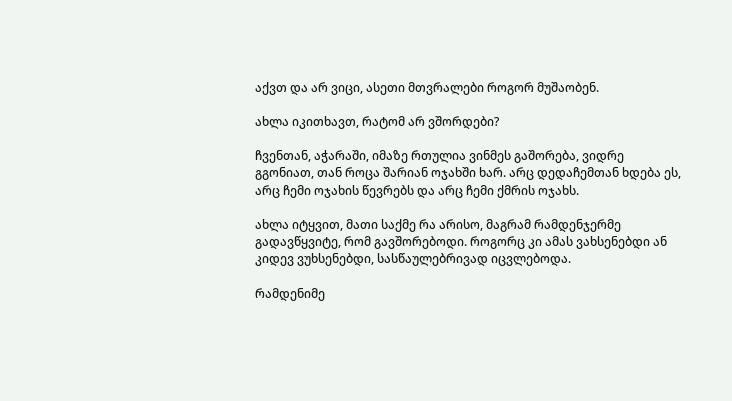აქვთ და არ ვიცი, ასეთი მთვრალები როგორ მუშაობენ.

ახლა იკითხავთ, რატომ არ ვშორდები?

ჩვენთან, აჭარაში, იმაზე რთულია ვინმეს გაშორება, ვიდრე გგონიათ, თან როცა შარიან ოჯახში ხარ. არც დედაჩემთან ხდება ეს, არც ჩემი ოჯახის წევრებს და არც ჩემი ქმრის ოჯახს.

ახლა იტყვით, მათი საქმე რა არისო, მაგრამ რამდენჯერმე გადავწყვიტე, რომ გავშორებოდი. როგორც კი ამას ვახსენებდი ან კიდევ ვუხსენებდი, სასწაულებრივად იცვლებოდა.

რამდენიმე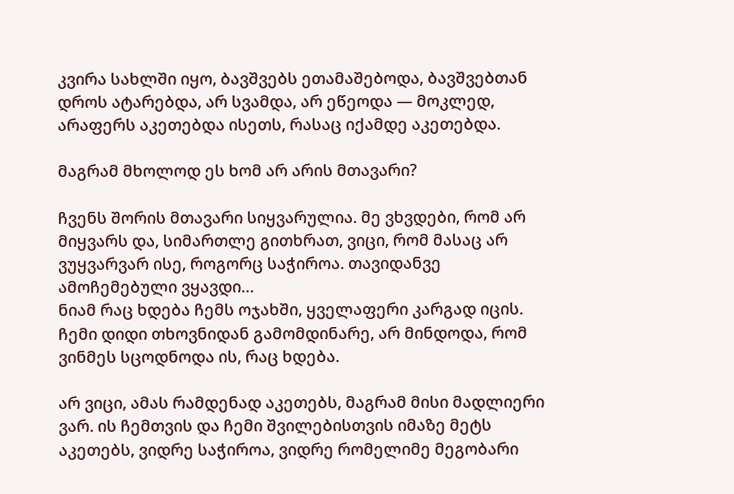კვირა სახლში იყო, ბავშვებს ეთამაშებოდა, ბავშვებთან დროს ატარებდა, არ სვამდა, არ ეწეოდა — მოკლედ, არაფერს აკეთებდა ისეთს, რასაც იქამდე აკეთებდა.

მაგრამ მხოლოდ ეს ხომ არ არის მთავარი?

ჩვენს შორის მთავარი სიყვარულია. მე ვხვდები, რომ არ მიყვარს და, სიმართლე გითხრათ, ვიცი, რომ მასაც არ ვუყვარვარ ისე, როგორც საჭიროა. თავიდანვე ამოჩემებული ვყავდი…
ნიამ რაც ხდება ჩემს ოჯახში, ყველაფერი კარგად იცის. ჩემი დიდი თხოვნიდან გამომდინარე, არ მინდოდა, რომ ვინმეს სცოდნოდა ის, რაც ხდება.

არ ვიცი, ამას რამდენად აკეთებს, მაგრამ მისი მადლიერი ვარ. ის ჩემთვის და ჩემი შვილებისთვის იმაზე მეტს აკეთებს, ვიდრე საჭიროა, ვიდრე რომელიმე მეგობარი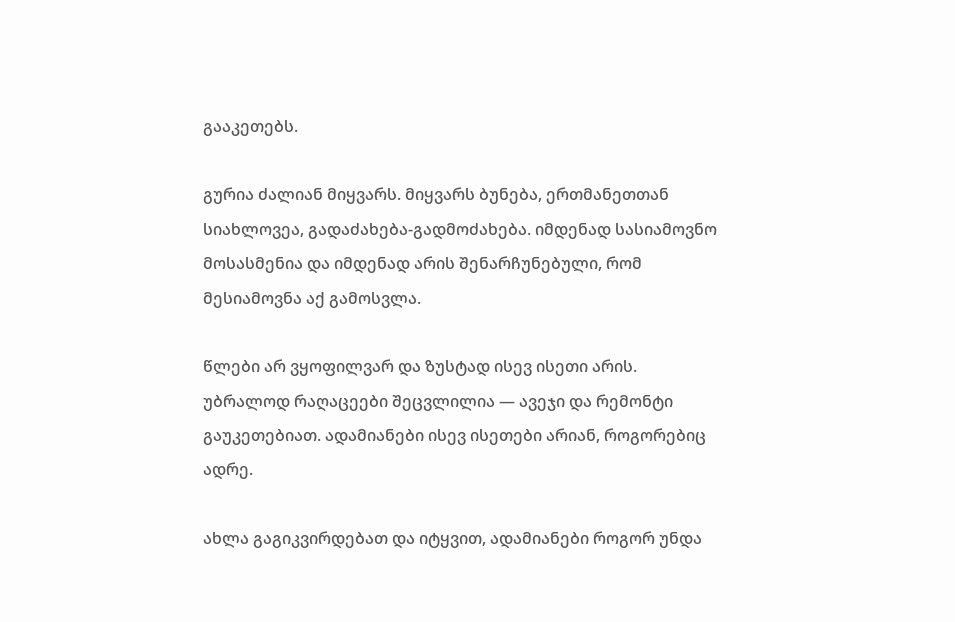გააკეთებს.

გურია ძალიან მიყვარს. მიყვარს ბუნება, ერთმანეთთან სიახლოვეა, გადაძახება-გადმოძახება. იმდენად სასიამოვნო მოსასმენია და იმდენად არის შენარჩუნებული, რომ მესიამოვნა აქ გამოსვლა.

წლები არ ვყოფილვარ და ზუსტად ისევ ისეთი არის. უბრალოდ რაღაცეები შეცვლილია — ავეჯი და რემონტი გაუკეთებიათ. ადამიანები ისევ ისეთები არიან, როგორებიც ადრე.

ახლა გაგიკვირდებათ და იტყვით, ადამიანები როგორ უნდა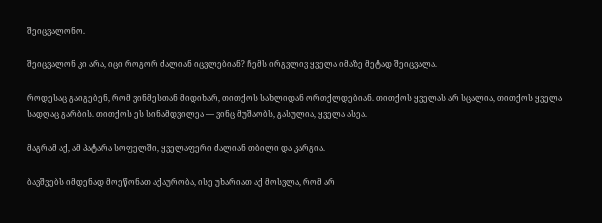შეიცვალონო.

შეიცვალონ კი არა, იცი როგორ ძალიან იცვლებიან? ჩემს ირგვლივ ყველა იმაზე მეტად შეიცვალა.

როდესაც გაიგებენ, რომ ვინმესთან მიდიხარ, თითქოს სახლიდან ორთქლდებიან. თითქოს ყველას არ სცალია, თითქოს ყველა სადღაც გარბის. თითქოს ეს სინამდვილეა — ვინც მუშაობს, გასულია, ყველა ასეა.

მაგრამ აქ, ამ პატარა სოფელში, ყველაფერი ძალიან თბილი და კარგია.

ბავშვებს იმდენად მოეწონათ აქაურობა, ისე უხარიათ აქ მოსვლა, რომ არ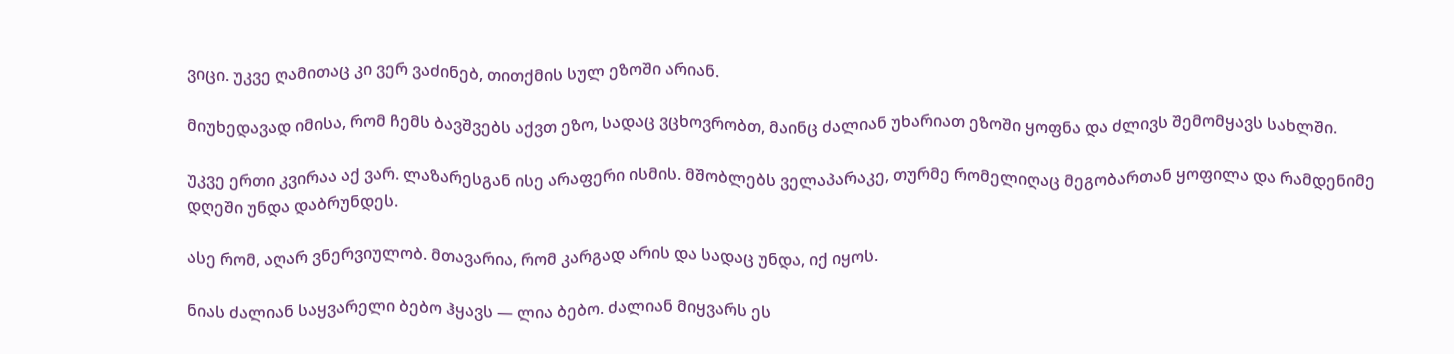ვიცი. უკვე ღამითაც კი ვერ ვაძინებ, თითქმის სულ ეზოში არიან.

მიუხედავად იმისა, რომ ჩემს ბავშვებს აქვთ ეზო, სადაც ვცხოვრობთ, მაინც ძალიან უხარიათ ეზოში ყოფნა და ძლივს შემომყავს სახლში.

უკვე ერთი კვირაა აქ ვარ. ლაზარესგან ისე არაფერი ისმის. მშობლებს ველაპარაკე, თურმე რომელიღაც მეგობართან ყოფილა და რამდენიმე დღეში უნდა დაბრუნდეს.

ასე რომ, აღარ ვნერვიულობ. მთავარია, რომ კარგად არის და სადაც უნდა, იქ იყოს.

ნიას ძალიან საყვარელი ბებო ჰყავს — ლია ბებო. ძალიან მიყვარს ეს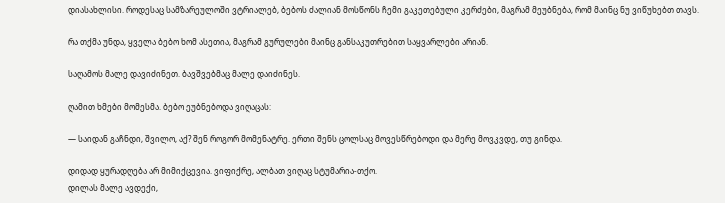დიასახლისი. როდესაც სამზარეულოში ვტრიალებ, ბებოს ძალიან მოსწონს ჩემი გაკეთებული კერძები, მაგრამ მეუბნება, რომ მაინც ნუ ვიწუხებთ თავს.

რა თქმა უნდა, ყველა ბებო ხომ ასეთია, მაგრამ გურულები მაინც განსაკუთრებით საყვარლები არიან.

საღამოს მალე დავიძინეთ. ბავშვებმაც მალე დაიძინეს.

ღამით ხმები მომესმა. ბებო ეუბნებოდა ვიღაცას:

— საიდან გაჩნდი, შვილო, აქ? შენ როგორ მომენატრე. ერთი შენს ცოლსაც მოვესწრებოდი და მერე მოვკვდე, თუ გინდა.

დიდად ყურადღება არ მიმიქცევია. ვიფიქრე, ალბათ ვიღაც სტუმარია-თქო.
დილას მალე ავდექი,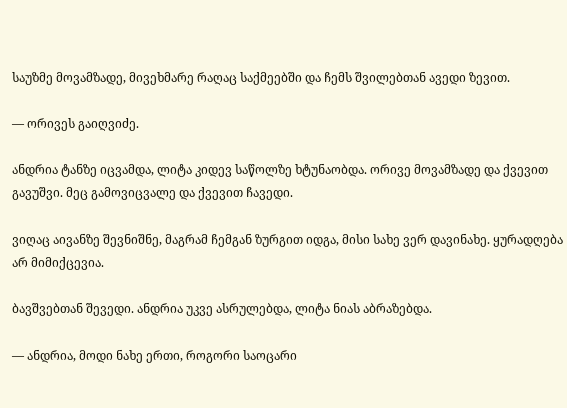საუზმე მოვამზადე, მივეხმარე რაღაც საქმეებში და ჩემს შვილებთან ავედი ზევით.

— ორივეს გაიღვიძე.

ანდრია ტანზე იცვამდა, ლიტა კიდევ საწოლზე ხტუნაობდა. ორივე მოვამზადე და ქვევით გავუშვი. მეც გამოვიცვალე და ქვევით ჩავედი.

ვიღაც აივანზე შევნიშნე, მაგრამ ჩემგან ზურგით იდგა, მისი სახე ვერ დავინახე. ყურადღება არ მიმიქცევია.

ბავშვებთან შევედი. ანდრია უკვე ასრულებდა, ლიტა ნიას აბრაზებდა.

— ანდრია, მოდი ნახე ერთი, როგორი საოცარი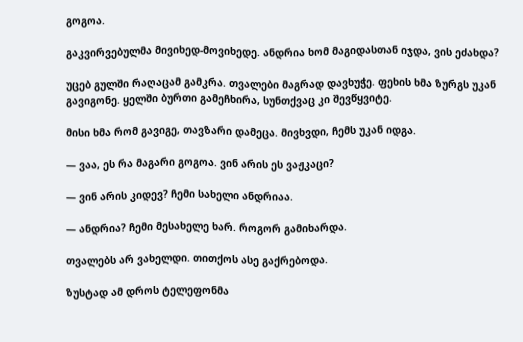გოგოა.

გაკვირვებულმა მივიხედ-მოვიხედე. ანდრია ხომ მაგიდასთან იჯდა, ვის ეძახდა?

უცებ გულში რაღაცამ გამკრა. თვალები მაგრად დავხუჭე. ფეხის ხმა ზურგს უკან გავიგონე. ყელში ბურთი გამეჩხირა, სუნთქვაც კი შევწყვიტე.

მისი ხმა რომ გავიგე, თავზარი დამეცა. მივხვდი, ჩემს უკან იდგა.

— ვაა, ეს რა მაგარი გოგოა. ვინ არის ეს ვაჟკაცი?

— ვინ არის კიდევ? ჩემი სახელი ანდრიაა.

— ანდრია? ჩემი მესახელე ხარ. როგორ გამიხარდა.

თვალებს არ ვახელდი. თითქოს ასე გაქრებოდა.

ზუსტად ამ დროს ტელეფონმა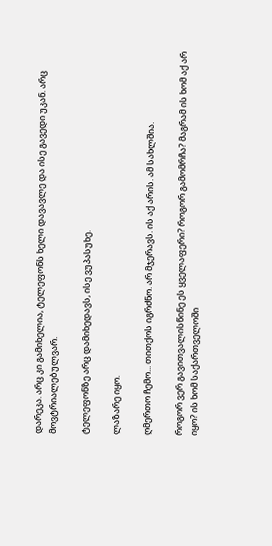დარეკა. არც კი გამიხელია, ტელეფონს ხელი დავავლე და ისე გავედი უკან. არც მოვტრიალებულვარ.

ტელეფონზე არც დამიხედავს, ისე ვუპასუხე.

ლაზარე იყო.

ღმერთო ჩემო... თითქოს იგრძნო. არ მჯერავს. ის აქ არის. ამ სახლშია.

როგორ ვერ გავითვალისწინე ეს ყველაფერი? როგორ გამომრჩა? მაგრამ ის ხომ აქ არ იყო? ის ხომ საქართველოში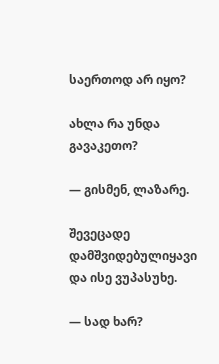საერთოდ არ იყო?

ახლა რა უნდა გავაკეთო?

— გისმენ, ლაზარე.

შევეცადე დამშვიდებულიყავი და ისე ვუპასუხე.

— სად ხარ?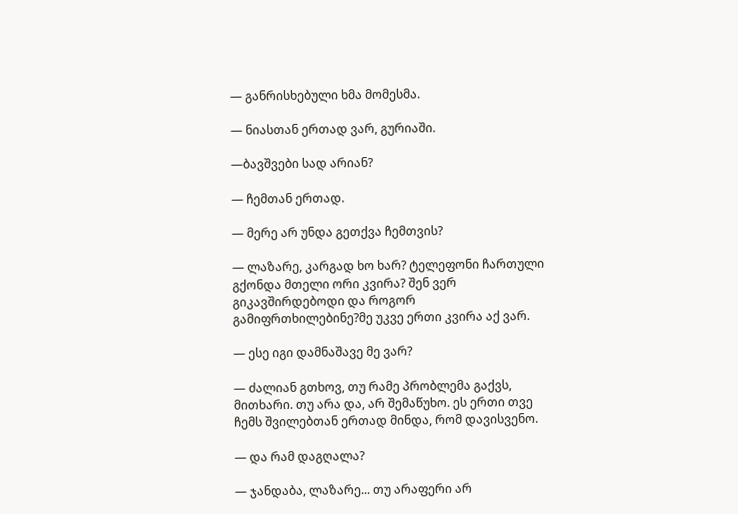— განრისხებული ხმა მომესმა.

— ნიასთან ერთად ვარ, გურიაში.

—ბავშვები სად არიან?

— ჩემთან ერთად.

— მერე არ უნდა გეთქვა ჩემთვის?

— ლაზარე, კარგად ხო ხარ? ტელეფონი ჩართული გქონდა მთელი ორი კვირა? შენ ვერ გიკავშირდებოდი და როგორ გამიფრთხილებინე?მე უკვე ერთი კვირა აქ ვარ.

— ესე იგი დამნაშავე მე ვარ?

— ძალიან გთხოვ, თუ რამე პრობლემა გაქვს, მითხარი. თუ არა და, არ შემაწუხო. ეს ერთი თვე ჩემს შვილებთან ერთად მინდა, რომ დავისვენო.

— და რამ დაგღალა?

— ჯანდაბა, ლაზარე... თუ არაფერი არ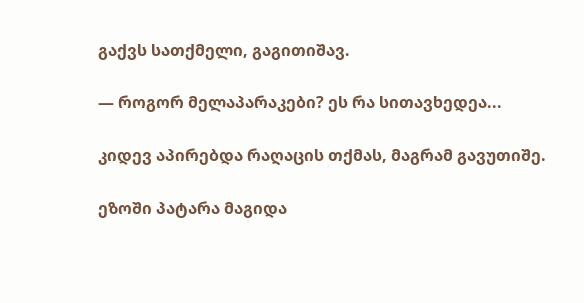გაქვს სათქმელი, გაგითიშავ.

— როგორ მელაპარაკები? ეს რა სითავხედეა...

კიდევ აპირებდა რაღაცის თქმას, მაგრამ გავუთიშე.

ეზოში პატარა მაგიდა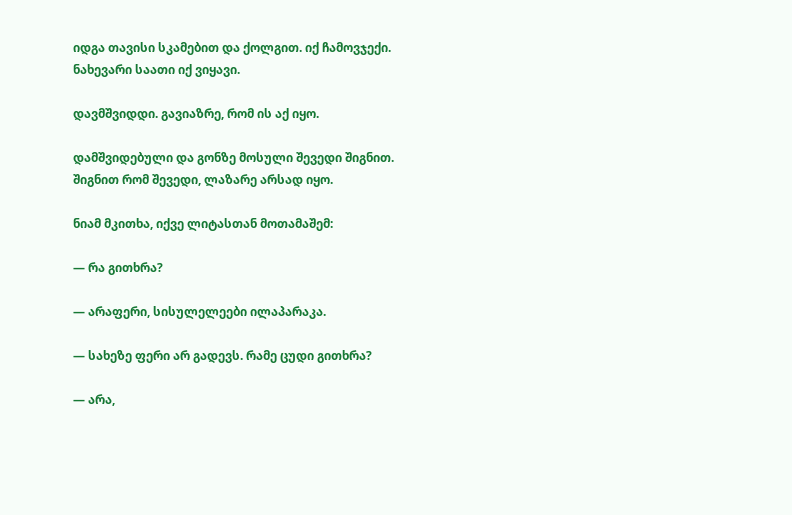იდგა თავისი სკამებით და ქოლგით. იქ ჩამოვჯექი. ნახევარი საათი იქ ვიყავი.

დავმშვიდდი. გავიაზრე, რომ ის აქ იყო.

დამშვიდებული და გონზე მოსული შევედი შიგნით.
შიგნით რომ შევედი, ლაზარე არსად იყო.

ნიამ მკითხა, იქვე ლიტასთან მოთამაშემ:

— რა გითხრა?

— არაფერი, სისულელეები ილაპარაკა.

— სახეზე ფერი არ გადევს. რამე ცუდი გითხრა?

— არა,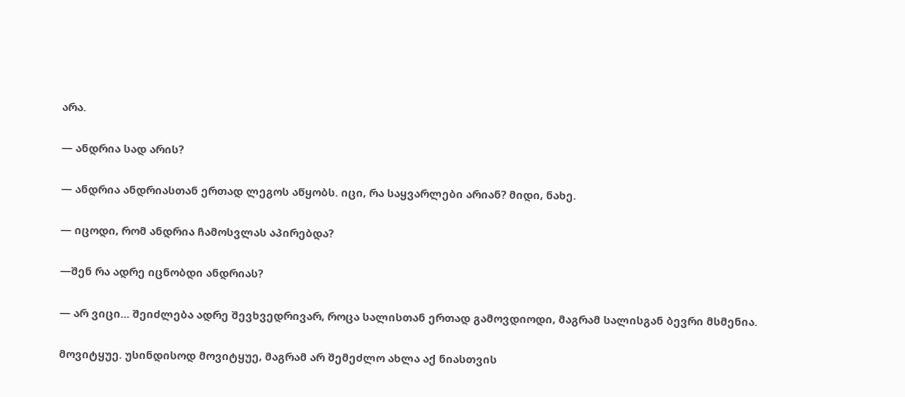არა.

— ანდრია სად არის?

— ანდრია ანდრიასთან ერთად ლეგოს აწყობს. იცი, რა საყვარლები არიან? მიდი, ნახე.

— იცოდი, რომ ანდრია ჩამოსვლას აპირებდა?

—შენ რა ადრე იცნობდი ანდრიას?

— არ ვიცი... შეიძლება ადრე შევხვედრივარ, როცა სალისთან ერთად გამოვდიოდი, მაგრამ სალისგან ბევრი მსმენია.

მოვიტყუე. უსინდისოდ მოვიტყუე, მაგრამ არ შემეძლო ახლა აქ ნიასთვის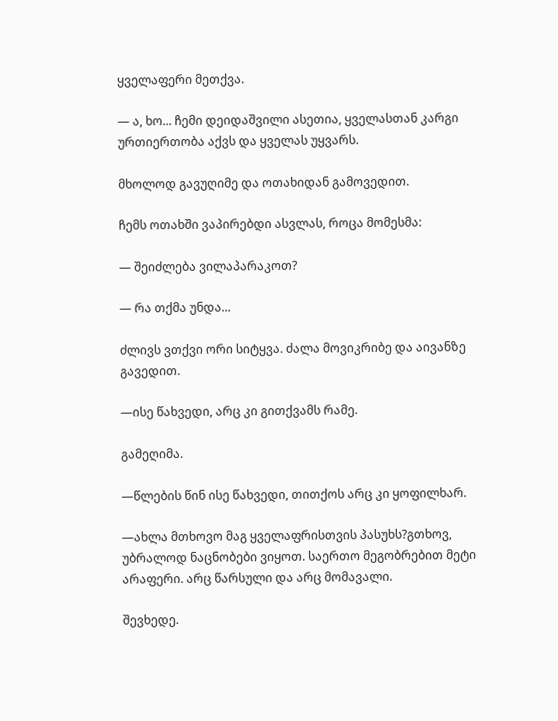ყველაფერი მეთქვა.

— ა, ხო... ჩემი დეიდაშვილი ასეთია, ყველასთან კარგი ურთიერთობა აქვს და ყველას უყვარს.

მხოლოდ გავუღიმე და ოთახიდან გამოვედით.

ჩემს ოთახში ვაპირებდი ასვლას, როცა მომესმა:

— შეიძლება ვილაპარაკოთ?

— რა თქმა უნდა...

ძლივს ვთქვი ორი სიტყვა. ძალა მოვიკრიბე და აივანზე გავედით.

—ისე წახვედი, არც კი გითქვამს რამე.

გამეღიმა.

—წლების წინ ისე წახვედი, თითქოს არც კი ყოფილხარ.

—ახლა მთხოვო მაგ ყველაფრისთვის პასუხს?გთხოვ, უბრალოდ ნაცნობები ვიყოთ. საერთო მეგობრებით მეტი არაფერი. არც წარსული და არც მომავალი.

შევხედე.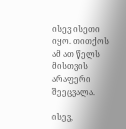ისევ ისეთი იყო. თითქოს ამ ათ წელს მისთვის არაფერი შეეცვალა.

ისევ,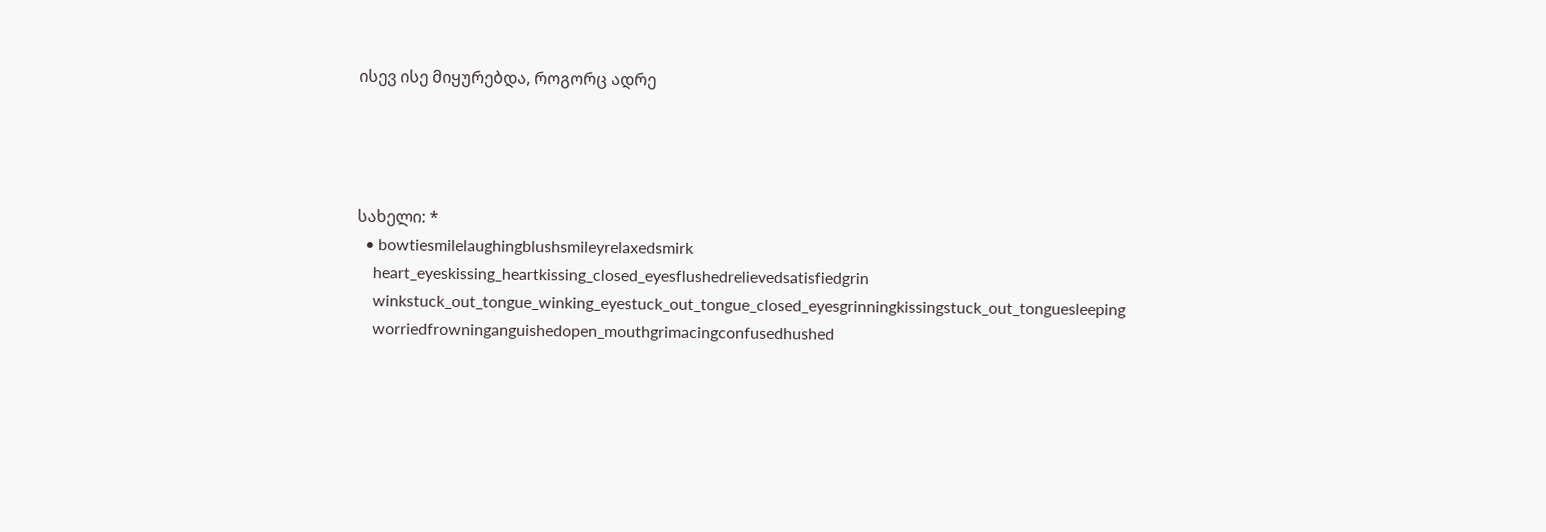ისევ ისე მიყურებდა, როგორც ადრე




სახელი: *
  • bowtiesmilelaughingblushsmileyrelaxedsmirk
    heart_eyeskissing_heartkissing_closed_eyesflushedrelievedsatisfiedgrin
    winkstuck_out_tongue_winking_eyestuck_out_tongue_closed_eyesgrinningkissingstuck_out_tonguesleeping
    worriedfrowninganguishedopen_mouthgrimacingconfusedhushed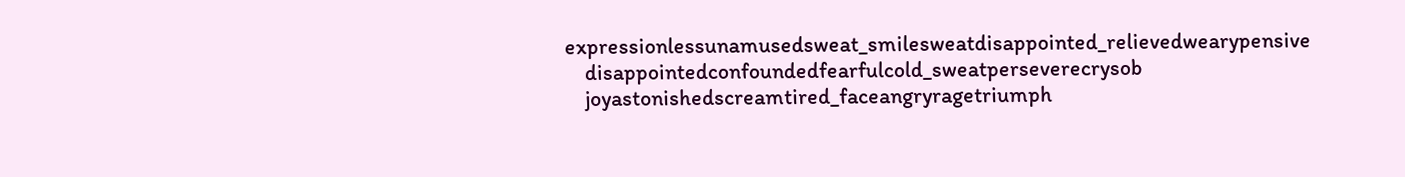expressionlessunamusedsweat_smilesweatdisappointed_relievedwearypensive
    disappointedconfoundedfearfulcold_sweatperseverecrysob
    joyastonishedscreamtired_faceangryragetriumph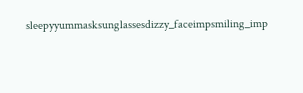sleepyyummasksunglassesdizzy_faceimpsmiling_imp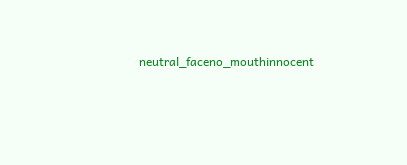neutral_faceno_mouthinnocent